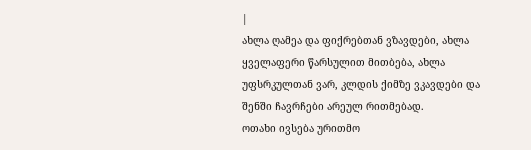|
ახლა ღამეა და ფიქრებთან ვზავდები, ახლა ყველაფერი წარსულით მითბება, ახლა უფსრკულთან ვარ, კლდის ქიმზე ვკავდები და შენში ჩავრჩები არეულ რითმებად.
ოთახი ივსება ურითმო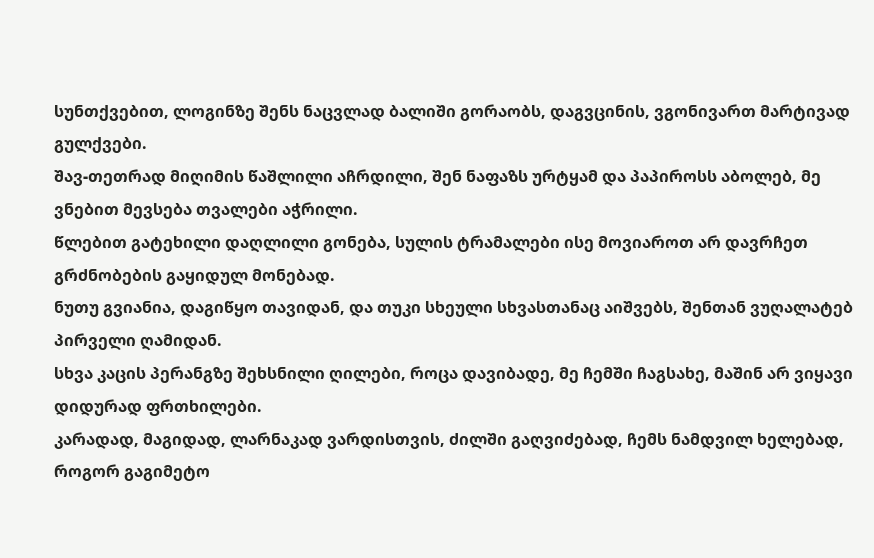სუნთქვებით, ლოგინზე შენს ნაცვლად ბალიში გორაობს, დაგვცინის, ვგონივართ მარტივად გულქვები.
შავ-თეთრად მიღიმის წაშლილი აჩრდილი, შენ ნაფაზს ურტყამ და პაპიროსს აბოლებ, მე ვნებით მევსება თვალები აჭრილი.
წლებით გატეხილი დაღლილი გონება, სულის ტრამალები ისე მოვიაროთ არ დავრჩეთ გრძნობების გაყიდულ მონებად.
ნუთუ გვიანია, დაგიწყო თავიდან, და თუკი სხეული სხვასთანაც აიშვებს, შენთან ვუღალატებ პირველი ღამიდან.
სხვა კაცის პერანგზე შეხსნილი ღილები, როცა დავიბადე, მე ჩემში ჩაგსახე, მაშინ არ ვიყავი დიდურად ფრთხილები.
კარადად, მაგიდად, ლარნაკად ვარდისთვის, ძილში გაღვიძებად, ჩემს ნამდვილ ხელებად, როგორ გაგიმეტო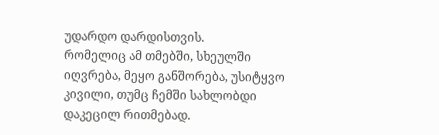უდარდო დარდისთვის.
რომელიც ამ თმებში, სხეულში იღვრება, მეყო განშორება, უსიტყვო კივილი, თუმც ჩემში სახლობდი დაკეცილ რითმებად.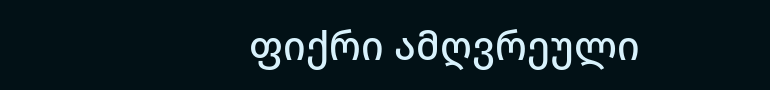ფიქრი ამღვრეული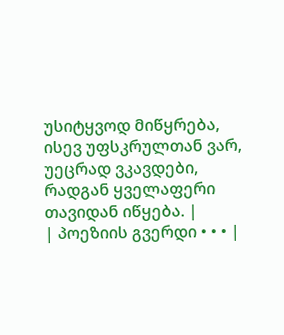უსიტყვოდ მიწყრება, ისევ უფსკრულთან ვარ, უეცრად ვკავდები, რადგან ყველაფერი თავიდან იწყება. |
| პოეზიის გვერდი • • • |